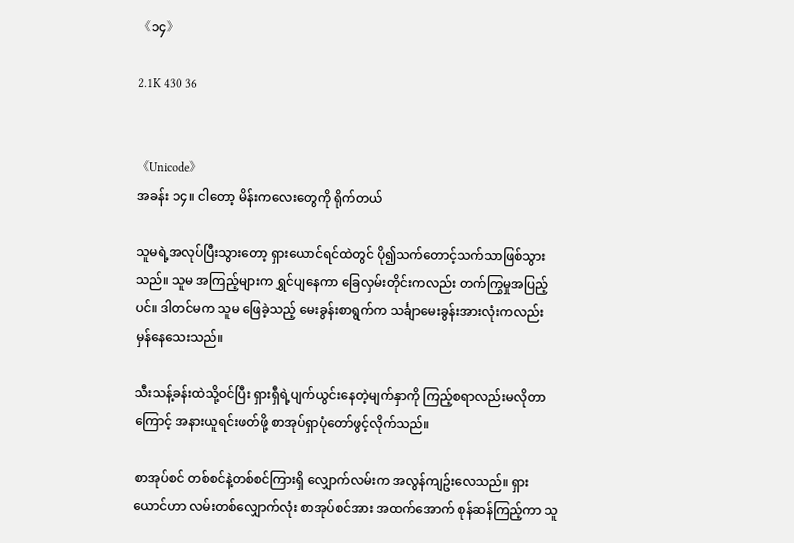《၁၄》

2.1K 430 36


《Unicode》
အခန်း ၁၄။ ငါတော့ မိန်းကလေးတွေကို ရိုက်တယ်

သူမရဲ့အလုပ်ပြီးသွားတော့ ရှားယောင်ရင်ထဲတွင် ပို၍သက်တောင့်သက်သာဖြစ်သွားသည်။ သူမ အကြည့်များက ရွှင်ပျနေကာ ခြေလှမ်းတိုင်းကလည်း တက်ကြွမှုအပြည့်ပင်။ ဒါတင်မက သူမ ဖြေခဲ့သည့် မေးခွန်းစာရွက်က သင်္ချာမေးခွန်းအားလုံးကလည်း မှန်နေသေးသည်။

သီးသန့်ခန်းထဲသို့ဝင်ပြီး ရှားရှီရဲ့ပျက်ယွင်းနေတဲ့မျက်နှာကို ကြည့်စရာလည်းမလိုတာကြောင့် အနားယူရင်းဖတ်ဖို့ စာအုပ်ရှာပုံတော်ဖွင့်လိုက်သည်။

စာအုပ်စင် တစ်စင်နဲ့တစ်စင်ကြားရှိ လျှောက်လမ်းက အလွန်ကျဥ်းလေသည်။ ရှားယောင်ဟာ လမ်းတစ်လျှောက်လုံး စာအုပ်စင်အား အထက်အောက် စုန်ဆန်ကြည့်ကာ သူ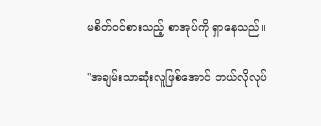မစိတ်ဝင်စားသည့် စာအုပ်ကို ရှာနေသည်။

"အချမ်းသာဆုံးလူဖြစ်အောင် ဘယ်လိုလုပ်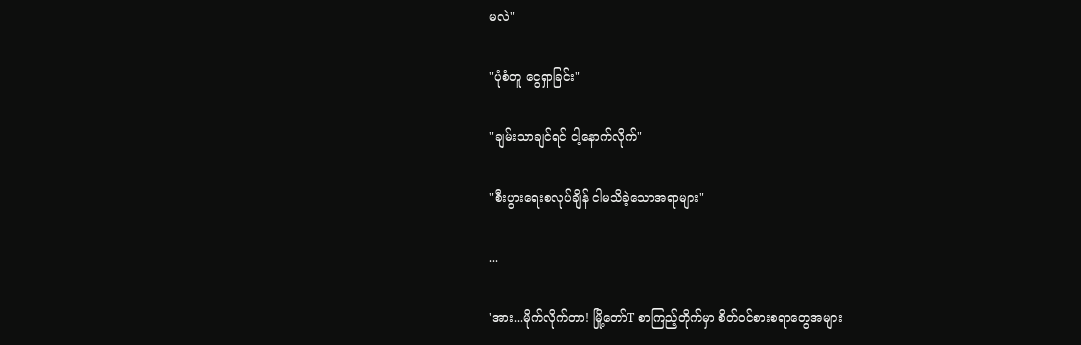မလဲ"

"ပုံစံတူ ငွေရှာခြင်း"

"ချမ်းသာချင်ရင် ငါ့နောက်လိုက်"

"စီးပွားရေးစလုပ်ချိန် ငါမသိခဲ့သောအရာများ"

...

'အား...မိုက်လိုက်တာ! မြို့တော်T စာကြည့်တိုက်မှာ စိတ်ဝင်စားစရာတွေအများ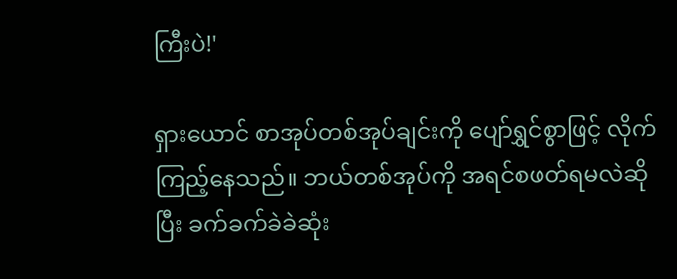ကြီးပဲ!'

ရှားယောင် စာအုပ်တစ်အုပ်ချင်းကို ပျော်ရွှင်စွာဖြင့် လိုက်ကြည့်နေသည်။ ဘယ်တစ်အုပ်ကို အရင်စဖတ်ရမလဲဆိုပြီး ခက်ခက်ခဲခဲဆုံး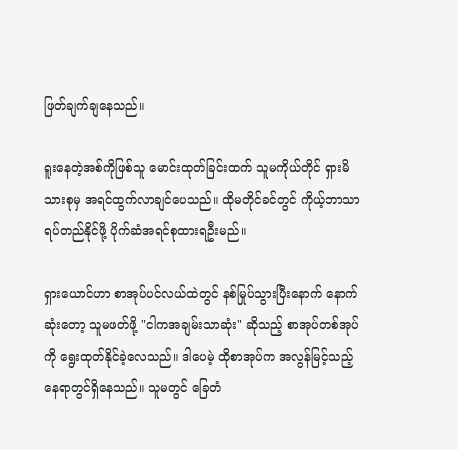ဖြတ်ချက်ချနေသည်။

ရူးနေတဲ့အစ်ကိုဖြစ်သူ မောင်းထုတ်ခြင်းထက် သူမကိုယ်တိုင် ရှားမိသားစုမှ အရင်ထွက်လာချင်ပေသည်။ ထိုမတိုင်ခင်တွင် ကိုယ့်ဘာသာရပ်တည်နိုင်ဖို့ ပိုက်ဆံအရင်စုထားရဦးမည်။

ရှားယောင်ဟာ စာအုပ်ပင်လယ်ထဲတွင် နစ်မြုပ်သွားပြီးနောက် နောက်ဆုံးတော့ သူမဖတ်ဖို့ "ငါကအချမ်းသာဆုံး" ဆိုသည့် စာအုပ်တစ်အုပ်ကို ရွေးထုတ်နိုင်ခဲ့လေသည်။ ဒါပေမဲ့ ထိုစာအုပ်က အလွန်မြင့်သည့်နေရာတွင်ရှိနေသည်။ သူမတွင် ခြေတံ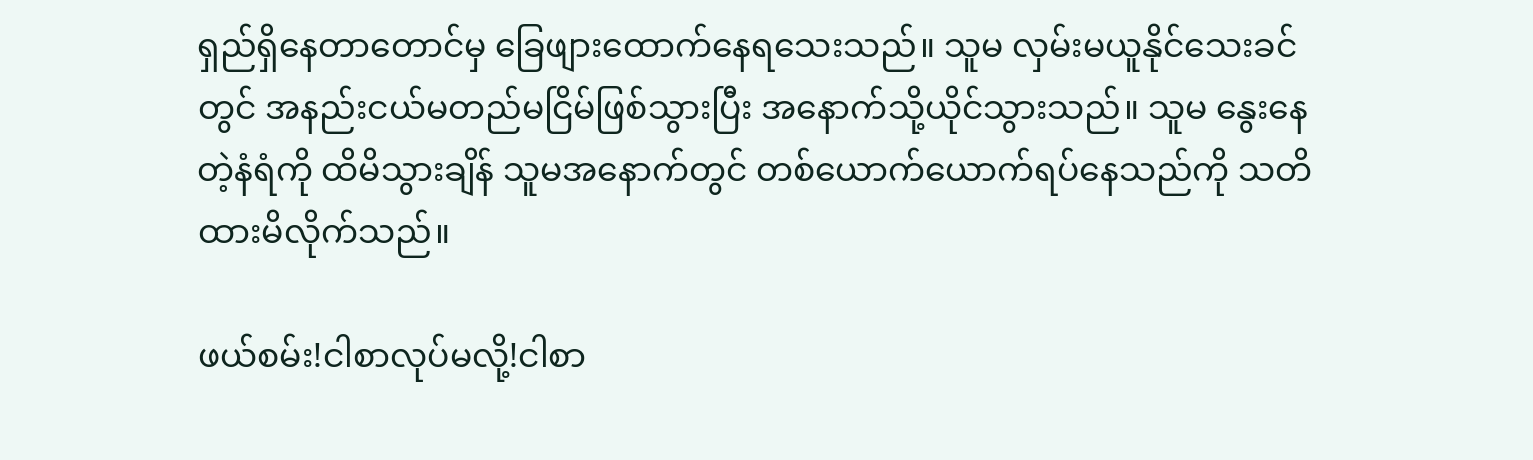ရှည်ရှိနေတာတောင်မှ ခြေဖျားထောက်နေရသေးသည်။ သူမ လှမ်းမယူနိုင်သေးခင်တွင် အနည်းငယ်မတည်မငြိမ်ဖြစ်သွားပြီး အနောက်သို့ယိုင်သွားသည်။ သူမ နွေးနေတဲ့နံရံကို ထိမိသွားချိန် သူမအနောက်တွင် တစ်ယောက်ယောက်ရပ်နေသည်ကို သတိထားမိလိုက်သည်။

ဖယ်စမ်း!ငါစာလုပ်မလို့!ငါစာ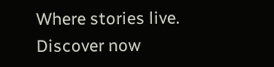Where stories live. Discover now